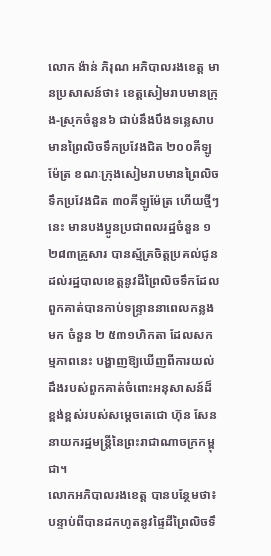លោក ង៉ាន់ ភិរុណ អភិបាលរងខេត្ត មានប្រសាសន៍ថា៖ ខេត្តសៀមរាបមានក្រុង-ស្រុកចំនួន៦ ជាប់នឹងបឹងទន្លេសាប មានព្រៃលិចទឹកប្រវែងជិត ២០០គីឡូម៉ែត្រ ខណៈក្រុងសៀមរាបមានព្រៃលិចទឹកប្រវែងជិត ៣០គីឡូម៉ែត្រ ហើយថ្មីៗនេះ មានបងប្អូនប្រជាពលរដ្ឋចំនួន ១ ២៨៣គ្រួសារ បានស្ម័គ្រចិត្តប្រគល់ជូនដល់រដ្ឋបាលខេត្តនូវដីព្រៃលិចទឹកដែលពួកគាត់បានកាប់ទន្ទ្រាននាពេលកន្លងមក ចំនួន ២ ៥៣១ហិកតា ដែលសកម្មភាពនេះ បង្ហាញឱ្យឃើញពីការយល់ដឹងរបស់ពួកគាត់ចំពោះអនុសាសន៍ដ៏ខ្ពង់ខ្ពស់របស់សម្តេចតេជោ ហ៊ុន សែន នាយករដ្ឋមន្ត្រីនៃព្រះរាជាណាចក្រកម្ពុជា។
លោកអភិបាលរងខេត្ត បានបន្ថែមថា៖បន្ទាប់ពីបានដកហូតនូវផ្ទៃដីព្រៃលិចទឹ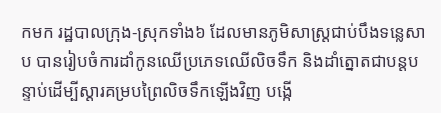កមក រដ្ឋបាលក្រុង-ស្រុកទាំង៦ ដែលមានភូមិសាស្ត្រជាប់បឹងទន្លេសាប បានរៀបចំការដាំកូនឈើប្រភេទឈើលិចទឹក និងដាំត្នោតជាបន្តបន្ទាប់ដើម្បីស្ដារគម្របព្រៃលិចទឹកឡើងវិញ បង្កើ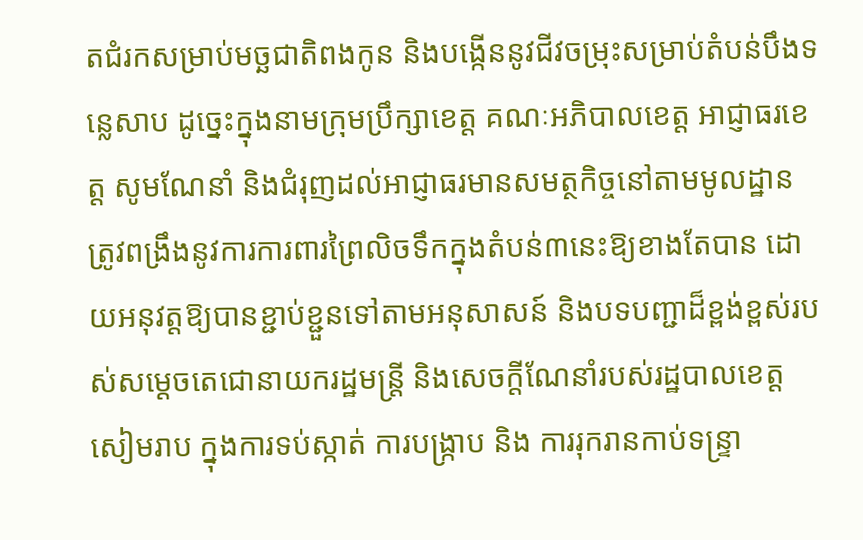តជំរកសម្រាប់មច្ឆជាតិពងកូន និងបង្កើននូវជីវចម្រុះសម្រាប់តំបន់បឹងទន្លេសាប ដូច្នេះក្នុងនាមក្រុមប្រឹក្សាខេត្ត គណៈអភិបាលខេត្ត អាជ្ញាធរខេត្ត សូមណែនាំ និងជំរុញដល់អាជ្ញាធរមានសមត្ថកិច្ចនៅតាមមូលដ្ឋាន ត្រូវពង្រឹងនូវការការពារព្រៃលិចទឹកក្នុងតំបន់៣នេះឱ្យខាងតែបាន ដោយអនុវត្តឱ្យបានខ្ជាប់ខ្ជួនទៅតាមអនុសាសន៍ និងបទបញ្ជាដ៏ខ្ពង់ខ្ពស់របស់សម្តេចតេជោនាយករដ្ឋមន្ត្រី និងសេចក្តីណែនាំរបស់រដ្ឋបាលខេត្តសៀមរាប ក្នុងការទប់ស្កាត់ ការបង្ក្រាប និង ការរុករានកាប់ទន្ទ្រា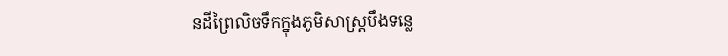នដីព្រៃលិចទឹកក្នុងភូមិសាស្ត្របឹងទន្លេ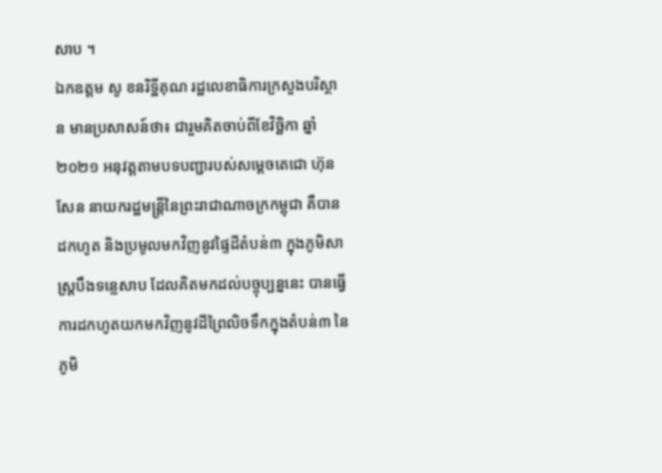សាប ។
ឯកឧត្តម សូ ខនរិទ្ឋីគុណ រដ្ឋលេខាធិការក្រសួងបរិស្ថាន មានប្រសាសន៍ថា៖ ជារួមគិតចាប់ពីខែវិច្ឆិកា ឆ្នាំ២០២១ អនុវត្តតាមបទបញ្ជារបស់សម្តេចតេជោ ហ៊ុន សែន នាយករដ្ឋមន្ត្រីនៃព្រះរាជាណាចក្រកម្ពុជា គឺបានដកហូត និងប្រមូលមកវិញនូវផ្ទៃដីតំបន់៣ ក្នុងភូមិសាស្ត្របឹងទន្លេសាប ដែលគិតមកដល់បច្ចុប្បន្ននេះ បានធ្វើការដកហូតយកមកវិញនូវដីព្រៃលិចទឹកក្នុងតំបន់៣ នៃភូមិ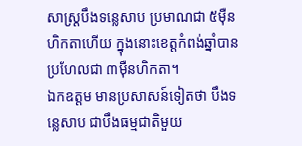សាស្ត្របឹងទន្លេសាប ប្រមាណជា ៥ម៉ឺនហិកតាហើយ ក្នុងនោះខេត្តកំពង់ឆ្នាំបានប្រហែលជា ៣ម៉ឺនហិកតា។
ឯកឧត្តម មានប្រសាសន៍ទៀតថា បឹងទន្លេសាប ជាបឹងធម្មជាតិមួយ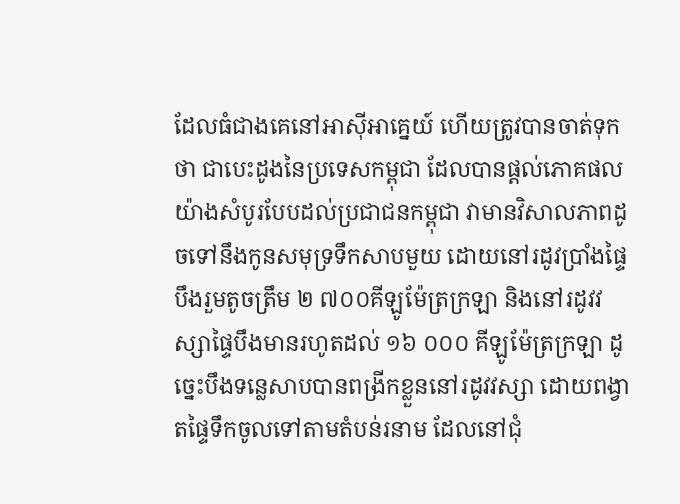ដែលធំជាងគេនៅអាស៊ីអាគ្នេយ៍ ហើយត្រូវបានចាត់ទុកថា ជាបេះដូងនៃប្រទេសកម្ពុជា ដែលបានផ្ដល់ភោគផល យ៉ាងសំបូរបែបដល់ប្រជាជនកម្ពុជា វាមានវិសាលភាពដូចទៅនឹងកូនសមុទ្រទឹកសាបមួយ ដោយនៅរដូវប្រាំងផ្ទៃបឹងរួមតូចត្រឹម ២ ៧០០គីឡូម៉ែត្រក្រឡា និងនៅរដូវវស្សាផ្ទៃបឹងមានរហូតដល់ ១៦ ០០០ គីឡូម៉ែត្រក្រឡា ដូច្នេះបឹងទន្លេសាបបានពង្រីកខ្លួននៅរដូវវស្សា ដោយពង្វាតផ្ទៃទឹកចូលទៅតាមតំបន់រនាម ដែលនៅជុំ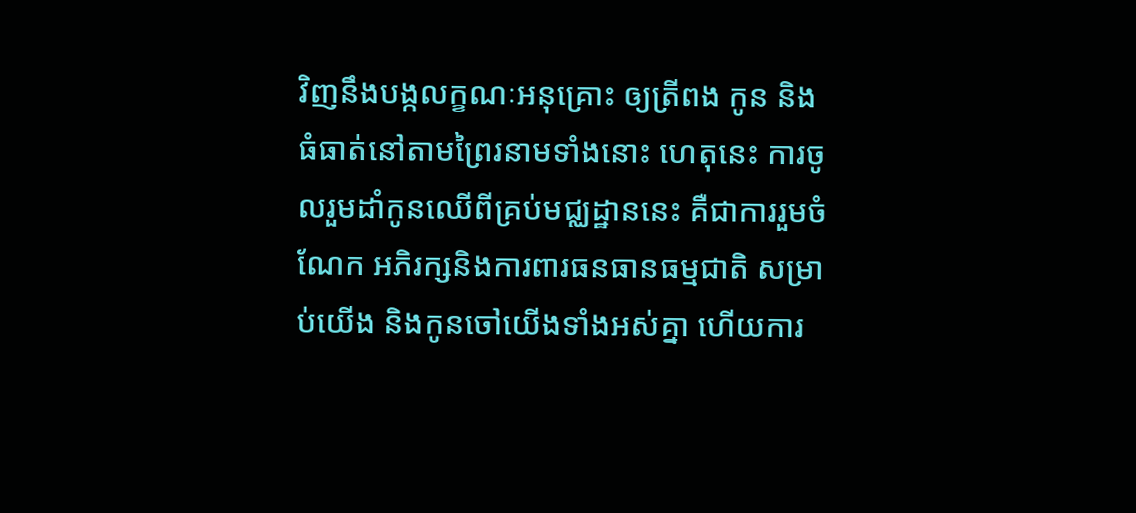វិញនឹងបង្កលក្ខណៈអនុគ្រោះ ឲ្យត្រីពង កូន និងធំធាត់នៅតាមព្រៃរនាមទាំងនោះ ហេតុនេះ ការចូលរួមដាំកូនឈើពីគ្រប់មជ្ឈដ្ឋាននេះ គឺជាការរួមចំណែក អភិរក្សនិងការពារធនធានធម្មជាតិ សម្រាប់យើង និងកូនចៅយើងទាំងអស់គ្នា ហើយការ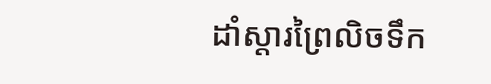ដាំស្តារព្រៃលិចទឹក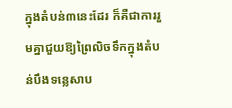ក្នុងតំបន់៣នេះដែរ ក៏គឺជាការរួមគ្នាជួយឱ្យព្រៃលិចទឹកក្នុងតំបន់បឹងទន្លេសាប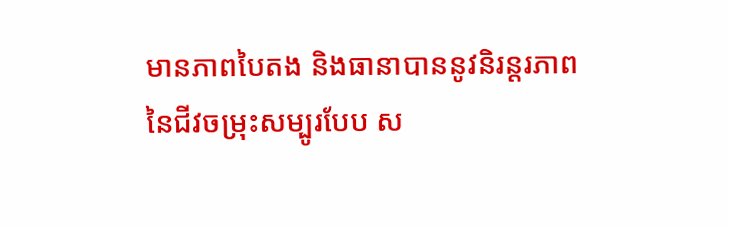មានភាពបៃតង និងធានាបាននូវនិរន្តរភាពនៃជីវចម្រុះសម្បូរបែប ស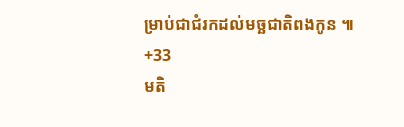ម្រាប់ជាជំរកដល់មច្ឆជាតិពងកូន ៕
+33
មតិ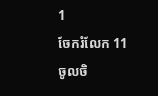1
ចែករំលែក 11
ចូលចិ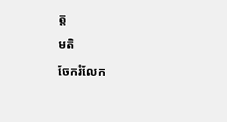ត្ត
មតិ
ចែករំលែក